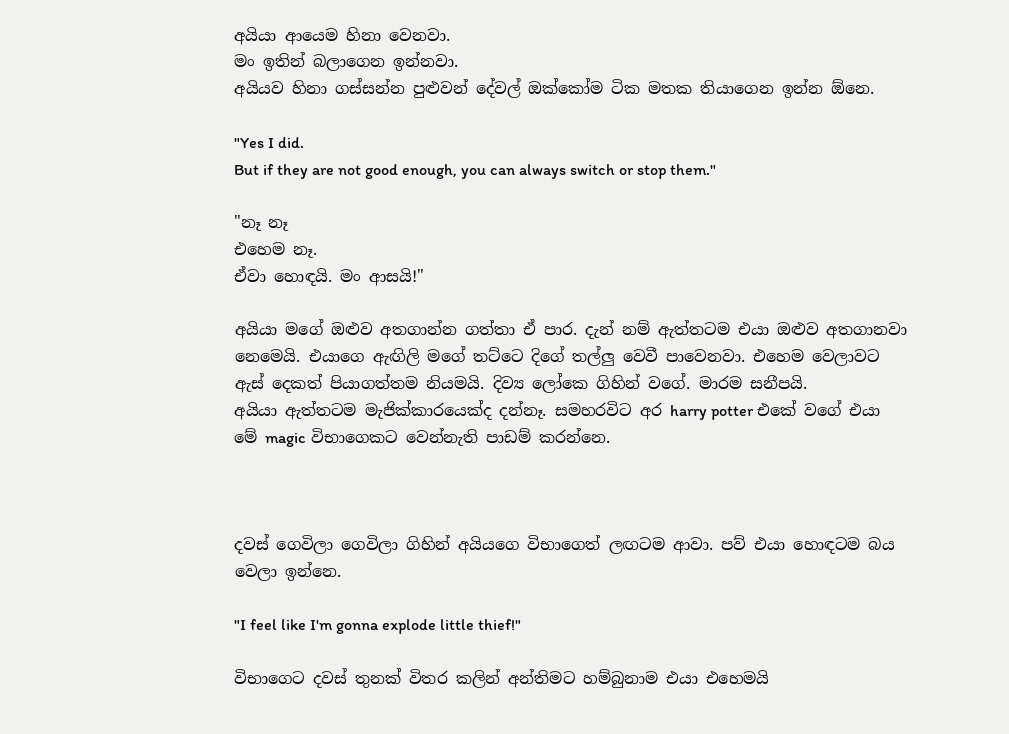අයියා ආයෙම හිනා වෙනවා.
මං ඉතින් බලාගෙන ඉන්නවා.
අයියව හිනා ගස්සන්න පුළුවන් දේවල් ඔක්කෝම ටික මතක තියාගෙන ඉන්න ඕනෙ.

"Yes I did.
But if they are not good enough, you can always switch or stop them."

"නෑ නෑ
එහෙම නෑ.
ඒවා හොඳයි. මං ආසයි!"

අයියා මගේ ඔළුව අතගාන්න ගත්තා ඒ පාර. දැන් නම් ඇත්තටම එයා ඔළුව අතගානවා නෙමෙයි. එයාගෙ ඇඟිලි මගේ තට්ටෙ දිගේ තල්ලු වෙවී පාවෙනවා. එහෙම වෙලාවට ඇස් දෙකත් පියාගත්තම නියමයි. දිව්‍ය ලෝකෙ ගිහින් වගේ. මාරම සනීපයි.
අයියා ඇත්තටම මැජික්කාරයෙක්ද දන්නෑ. සමහරවිට අර harry potter එකේ වගේ එයා මේ magic විභාගෙකට වෙන්නැති පාඩම් කරන්නෙ.



දවස් ගෙවිලා ගෙවිලා ගිහින් අයියගෙ විභාගෙත් ලඟටම ආවා. පව් එයා හොඳටම බය වෙලා ඉන්නෙ.

"I feel like I'm gonna explode little thief!"

විභාගෙට දවස් තුනක් විතර කලින් අන්තිමට හම්බුනාම එයා එහෙමයි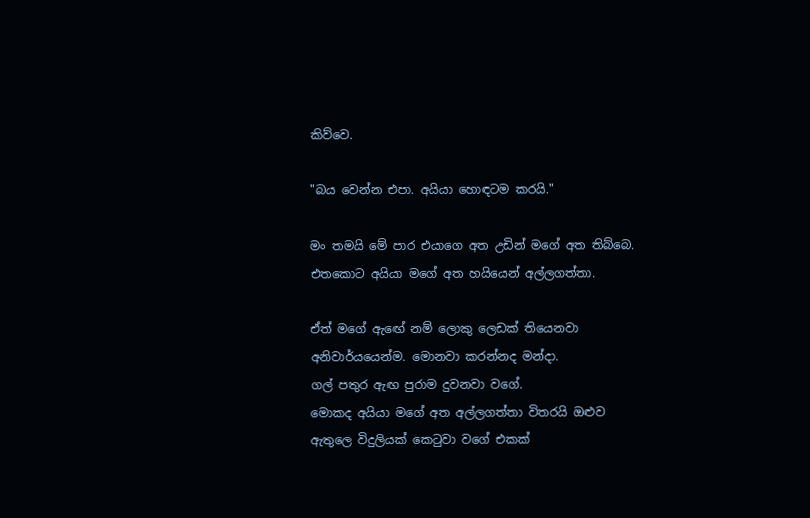කිව්වෙ.

"බය වෙන්න එපා. අයියා හොඳටම කරයි."

මං තමයි මේ පාර එයාගෙ අත උඩින් මගේ අත තිබ්බෙ. එතකොට අයියා මගේ අත හයියෙන් අල්ලගත්තා.

ඒත් මගේ ඇඟේ නම් ලොකු ලෙඩක් තියෙනවා අනිවාර්යයෙන්ම. මොනවා කරන්නද මන්දා.
ගල් පතුර ඇඟ පුරාම දුවනවා වගේ.
මොකද අයියා මගේ අත අල්ලගත්තා විතරයි ඔළුව ඇතුලෙ විදුලියක් කෙටුවා වගේ එකක්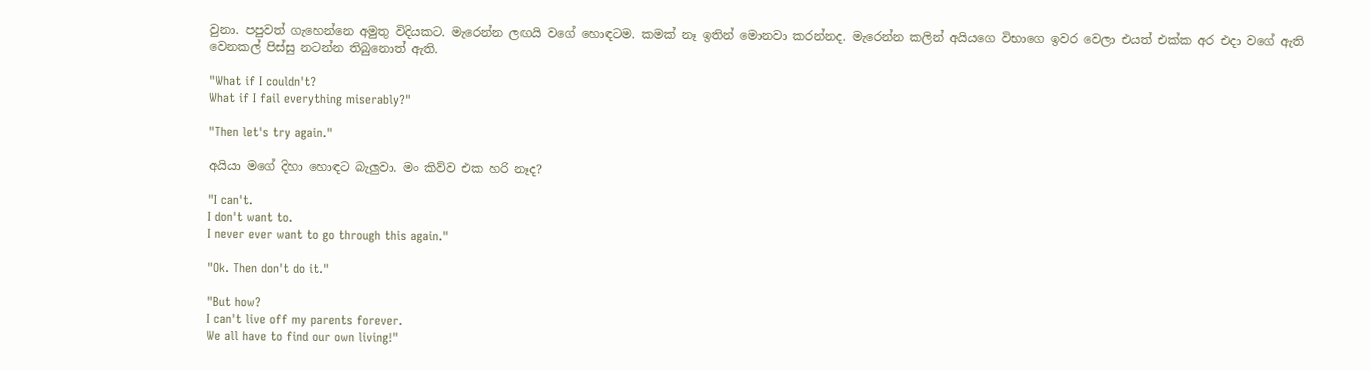වුනා. පපුවත් ගැහෙන්නෙ අමුතු විදියකට. මැරෙන්න ලඟයි වගේ හොඳටම. කමක් නෑ ඉතින් මොනවා කරන්නද. මැරෙන්න කලින් අයියගෙ විභාගෙ ඉවර වෙලා එයත් එක්ක අර එදා වගේ ඇති වෙනකල් පිස්සු නටන්න තිබුනොත් ඇති.

"What if I couldn't?
What if I fail everything miserably?"

"Then let's try again."

අයියා මගේ දිහා හොඳට බැලුවා. මං කිව්ව එක හරි නෑද?

"I can't.
I don't want to.
I never ever want to go through this again."

"Ok. Then don't do it."

"But how?
I can't live off my parents forever.
We all have to find our own living!"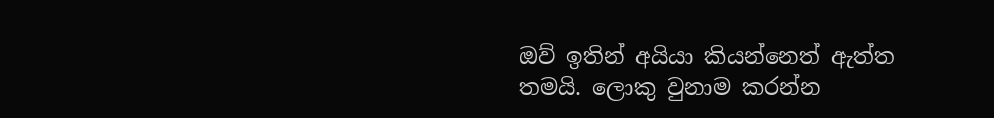ඔව් ඉතින් අයියා කියන්නෙත් ඇත්ත තමයි. ලොකු වුනාම කරන්න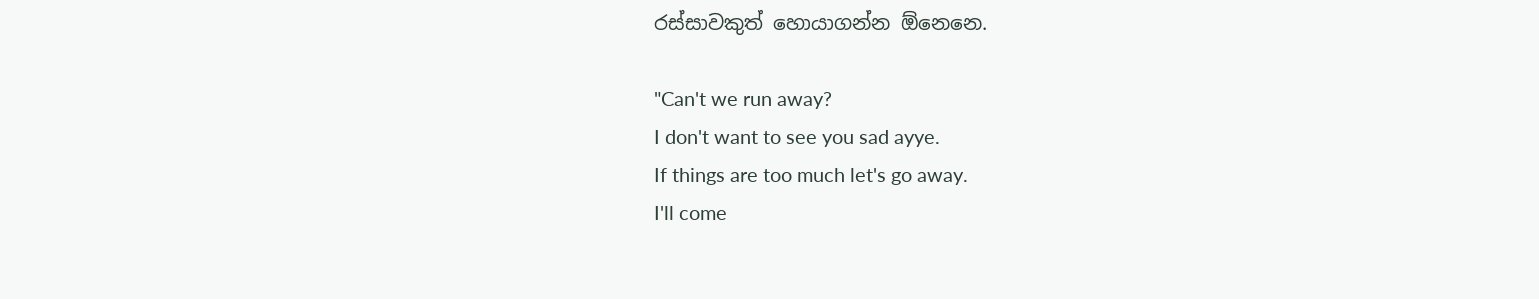රස්සාවකුත් හොයාගන්න ඕනෙනෙ.

"Can't we run away?
I don't want to see you sad ayye.
If things are too much let's go away.
I'll come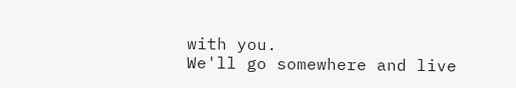with you.
We'll go somewhere and live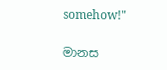somehow!"

මානස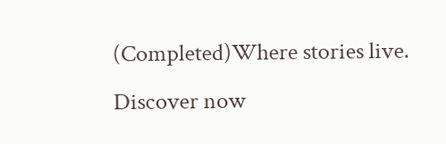(Completed)Where stories live. Discover now